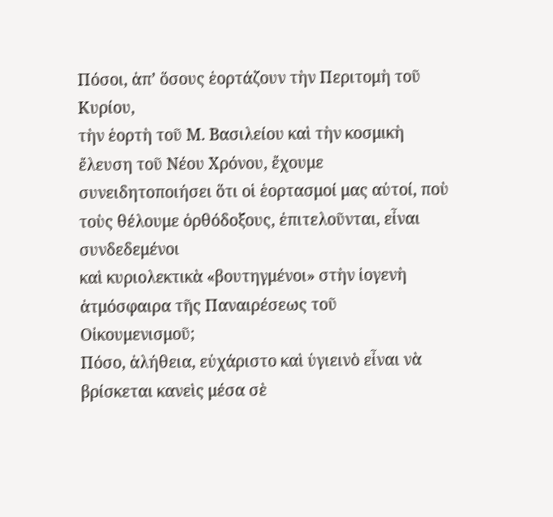Πόσοι, ἀπ’ ὅσους ἑορτάζουν τὴν Περιτομὴ τοῦ Κυρίου,
τὴν ἑορτὴ τοῦ Μ. Βασιλείου καὶ τὴν κοσμικὴ ἔλευση τοῦ Νέου Χρόνου, ἔχουμε
συνειδητοποιήσει ὅτι οἱ ἑορτασμοί μας αὐτοί, ποὺ τοὺς θέλουμε ὀρθόδοξους, ἐπιτελοῦνται, εἶναι συνδεδεμένοι
καὶ κυριολεκτικὰ «βουτηγμένοι» στὴν ἰογενὴ ἀτμόσφαιρα τῆς Παναιρέσεως τοῦ Οἰκουμενισμοῦ;
Πόσο, ἀλήθεια, εὐχάριστο καὶ ὑγιεινὸ εἶναι νὰ βρίσκεται κανεὶς μέσα σὲ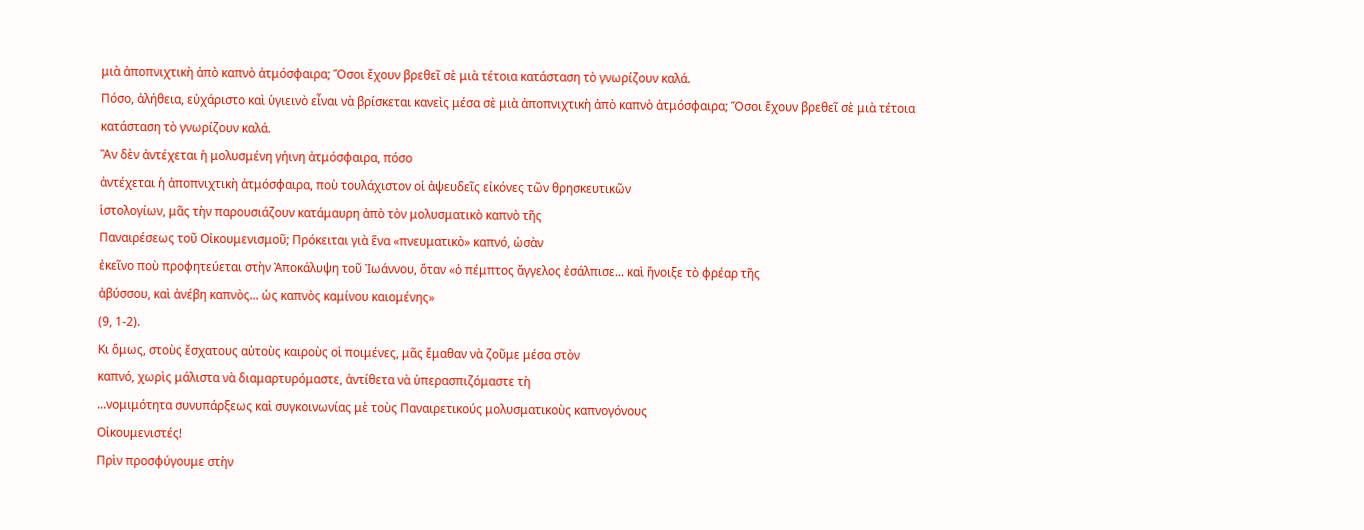μιὰ ἀποπνιχτικὴ ἀπὸ καπνὸ ἀτμόσφαιρα; Ὅσοι ἔχουν βρεθεῖ σὲ μιὰ τέτοια κατάσταση τὸ γνωρίζουν καλά.
Πόσο, ἀλήθεια, εὐχάριστο καὶ ὑγιεινὸ εἶναι νὰ βρίσκεται κανεὶς μέσα σὲ μιὰ ἀποπνιχτικὴ ἀπὸ καπνὸ ἀτμόσφαιρα; Ὅσοι ἔχουν βρεθεῖ σὲ μιὰ τέτοια κατάσταση τὸ γνωρίζουν καλά.
Ἂν δὲν ἀντέχεται ἡ μολυσμένη γήινη ἀτμόσφαιρα, πόσο
ἀντέχεται ἡ ἀποπνιχτικὴ ἀτμόσφαιρα, ποὺ τουλάχιστον οἱ ἀψευδεῖς εἰκόνες τῶν θρησκευτικῶν
ἱστολογίων, μᾶς τὴν παρουσιάζουν κατάμαυρη ἀπὸ τὸν μολυσματικὸ καπνὸ τῆς
Παναιρέσεως τοῦ Οἰκουμενισμοῦ; Πρόκειται γιὰ ἕνα «πνευματικὸ» καπνό, ὡσὰν
ἐκεῖνο ποὺ προφητεύεται στὴν Ἀποκάλυψη τοῦ Ἰωάννου, ὅταν «ὁ πέμπτος ἄγγελος ἐσάλπισε... καὶ ἤνοιξε τὸ φρέαρ τῆς
ἀβύσσου, καὶ ἀνέβη καπνὸς... ὡς καπνὸς καμίνου καιομένης»
(9, 1-2).
Κι ὅμως, στοὺς ἔσχατους αὐτοὺς καιροὺς οἱ ποιμένες, μᾶς ἔμαθαν νὰ ζοῦμε μέσα στὸν
καπνό, χωρὶς μάλιστα νὰ διαμαρτυρόμαστε, ἀντίθετα νὰ ὑπερασπιζόμαστε τὴ
...νομιμότητα συνυπάρξεως καὶ συγκοινωνίας μὲ τοὺς Παναιρετικούς μολυσματικοὺς καπνογόνους
Οἰκουμενιστές!
Πρὶν προσφύγουμε στὴν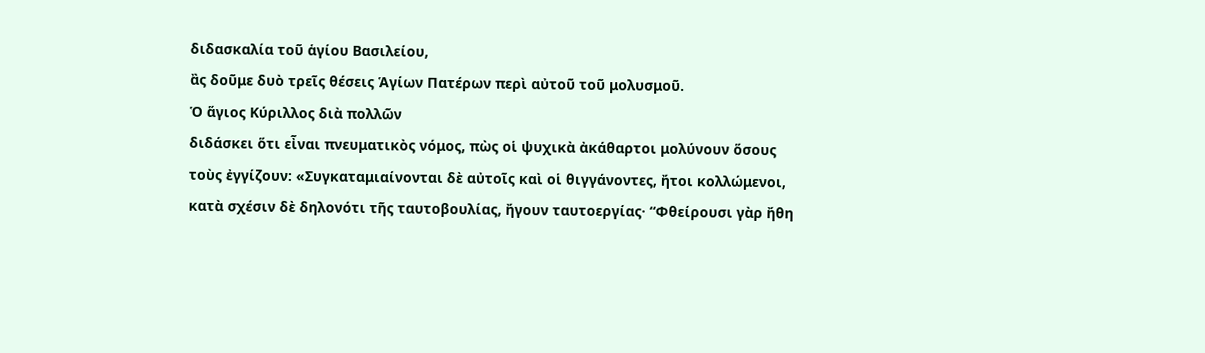διδασκαλία τοῦ ἁγίου Βασιλείου,
ἂς δοῦμε δυὸ τρεῖς θέσεις Ἁγίων Πατέρων περὶ αὐτοῦ τοῦ μολυσμοῦ.
Ὁ ἅγιος Κύριλλος διὰ πολλῶν
διδάσκει ὅτι εἶναι πνευματικὸς νόμος, πὼς οἱ ψυχικὰ ἀκάθαρτοι μολύνουν ὅσους
τοὺς ἐγγίζουν: «Συγκαταμιαίνονται δὲ αὐτοῖς καὶ οἱ θιγγάνοντες, ἤτοι κολλώμενοι,
κατὰ σχέσιν δὲ δηλονότι τῆς ταυτοβουλίας, ἤγουν ταυτοεργίας· “Φθείρουσι γὰρ ἤθη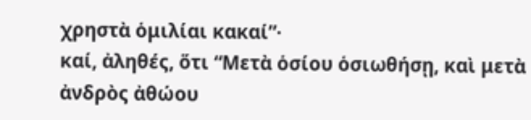χρηστὰ ὁμιλίαι κακαί”·
καί, ἀληθές, ὅτι “Μετὰ ὁσίου ὁσιωθήσῃ, καὶ μετὰ ἀνδρὸς ἀθώου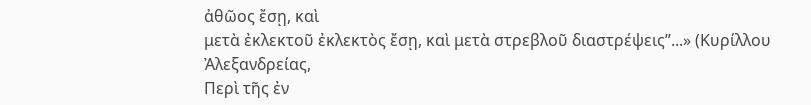ἀθῶος ἔσῃ, καὶ
μετὰ ἐκλεκτοῦ ἐκλεκτὸς ἔσῃ, καὶ μετὰ στρεβλοῦ διαστρέψεις”...» (Κυρίλλου Ἀλεξανδρείας,
Περὶ τῆς ἐν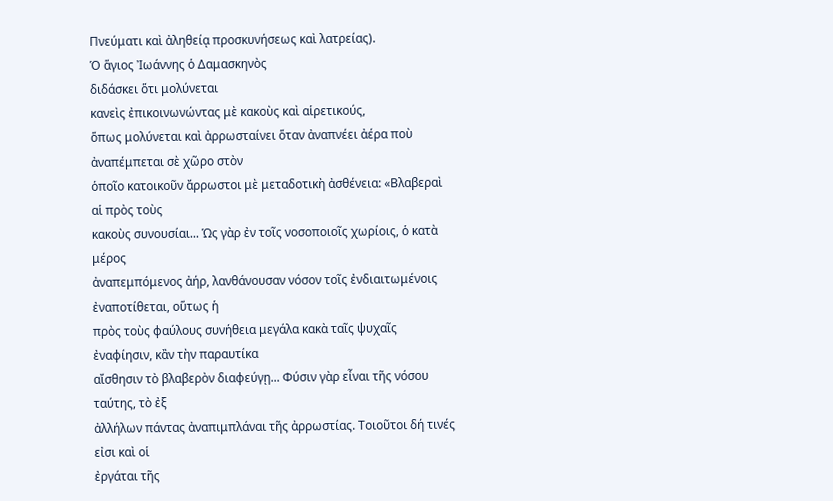Πνεύματι καὶ ἀληθείᾳ προσκυνήσεως καὶ λατρείας).
Ὁ ἅγιος Ἰωάννης ὁ Δαμασκηνὸς
διδάσκει ὅτι μολύνεται
κανεὶς ἐπικοινωνώντας μὲ κακοὺς καὶ αἱρετικούς,
ὅπως μολύνεται καὶ ἀρρωσταίνει ὅταν ἀναπνέει ἀέρα ποὺ ἀναπέμπεται σὲ χῶρο στὸν
ὁποῖο κατοικοῦν ἄρρωστοι μὲ μεταδοτικὴ ἀσθένεια: «Βλαβεραὶ αἱ πρὸς τοὺς
κακοὺς συνουσίαι... Ὡς γὰρ ἐν τοῖς νοσοποιοῖς χωρίοις, ὁ κατὰ μέρος
ἀναπεμπόμενος ἀήρ, λανθάνουσαν νόσον τοῖς ἐνδιαιτωμένοις ἐναποτίθεται, οὕτως ἡ
πρὸς τοὺς φαύλους συνήθεια μεγάλα κακὰ ταῖς ψυχαῖς ἐναφίησιν, κἂν τὴν παραυτίκα
αἴσθησιν τὸ βλαβερὸν διαφεύγῃ... Φύσιν γὰρ εἶναι τῆς νόσου ταύτης, τὸ ἐξ
ἀλλήλων πάντας ἀναπιμπλάναι τῆς ἀρρωστίας. Τοιοῦτοι δή τινές εἰσι καὶ οἱ
ἐργάται τῆς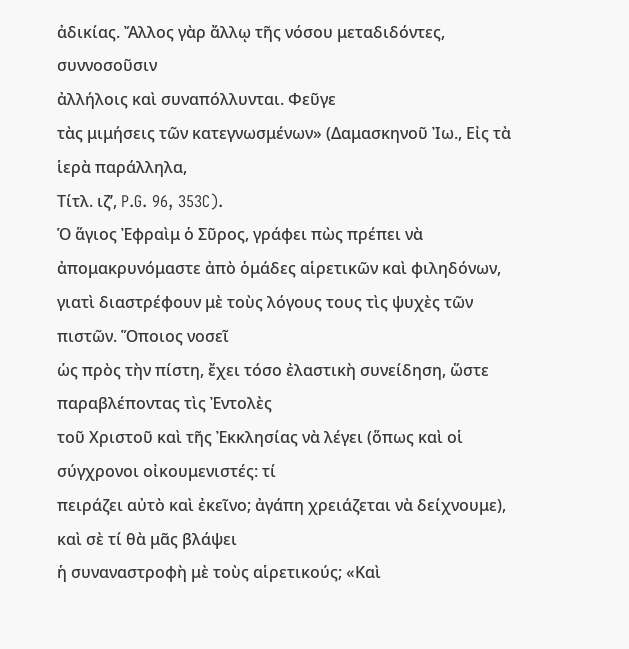ἀδικίας. Ἄλλος γὰρ ἄλλῳ τῆς νόσου μεταδιδόντες, συννοσοῦσιν
ἀλλήλοις καὶ συναπόλλυνται. Φεῦγε
τὰς μιμήσεις τῶν κατεγνωσμένων» (Δαμασκηνοῦ Ἰω., Εἰς τὰ ἱερὰ παράλληλα,
Τίτλ. ιζʹ, P.G. 96, 353C).
Ὁ ἅγιος Ἐφραὶμ ὁ Σῦρος, γράφει πὼς πρέπει νὰ
ἀπομακρυνόμαστε ἀπὸ ὁμάδες αἱρετικῶν καὶ φιληδόνων, γιατὶ διαστρέφουν μὲ τοὺς λόγους τους τὶς ψυχὲς τῶν πιστῶν. Ὅποιος νοσεῖ
ὡς πρὸς τὴν πίστη, ἔχει τόσο ἐλαστικὴ συνείδηση, ὥστε παραβλέποντας τὶς Ἐντολὲς
τοῦ Χριστοῦ καὶ τῆς Ἐκκλησίας νὰ λέγει (ὅπως καὶ οἱ σύγχρονοι οἰκουμενιστές: τί
πειράζει αὐτὸ καὶ ἐκεῖνο; ἀγάπη χρειάζεται νὰ δείχνουμε), καὶ σὲ τί θὰ μᾶς βλάψει
ἡ συναναστροφὴ μὲ τοὺς αἱρετικούς; «Καὶ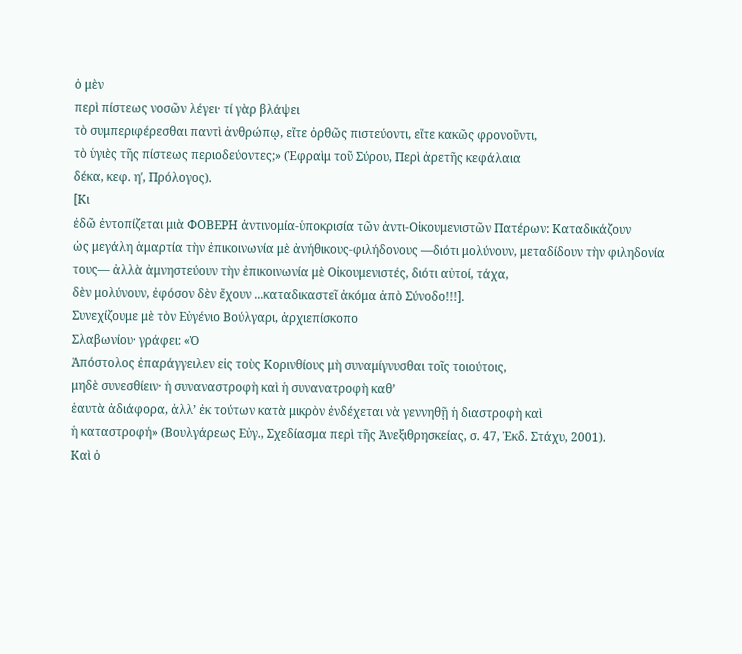ὁ μὲν
περὶ πίστεως νοσῶν λέγει· τί γὰρ βλάψει
τὸ συμπεριφέρεσθαι παντὶ ἀνθρώπῳ, εἴτε ὀρθῶς πιστεύοντι, εἴτε κακῶς φρονοῦντι,
τὸ ὑγιὲς τῆς πίστεως περιοδεύοντες;» (Ἐφραὶμ τοῦ Σύρου, Περὶ ἀρετῆς κεφάλαια
δέκα, κεφ. ηʹ, Πρόλογος).
[Κι
ἐδῶ ἐντοπίζεται μιὰ ΦΟΒΕΡΗ ἀντινομία-ὑποκρισία τῶν ἀντι-Οἰκουμενιστῶν Πατέρων: Καταδικάζουν
ὡς μεγάλη ἁμαρτία τὴν ἐπικοινωνία μὲ ἀνήθικους-φιλήδονους —διότι μολύνουν, μεταδίδουν τὴν φιληδονία
τους— ἀλλὰ ἀμνηστεύουν τὴν ἐπικοινωνία μὲ Οἰκουμενιστές, διότι αὐτοί, τάχα,
δὲν μολύνουν, ἐφόσον δὲν ἔχουν ...καταδικαστεῖ ἀκόμα ἀπὸ Σύνοδο!!!].
Συνεχίζουμε μὲ τὸν Εὐγένιο Βούλγαρι, ἀρχιεπίσκοπο
Σλαβωνίου· γράφει: «Ὁ
Ἀπόστολος ἐπαράγγειλεν εἰς τοὺς Κορινθίους μὴ συναμίγνυσθαι τοῖς τοιούτοις,
μηδὲ συνεσθίειν· ἡ συναναστροφὴ καὶ ἡ συνανατροφὴ καθ’
ἑαυτὰ ἀδιάφορα, ἀλλ’ ἐκ τούτων κατὰ μικρὸν ἐνδέχεται νὰ γεννηθῇ ἡ διαστροφὴ καὶ
ἡ καταστροφή» (Βουλγάρεως Εὐγ., Σχεδίασμα περὶ τῆς Ἀνεξιθρησκείας, σ. 47, Ἐκδ. Στάχυ, 2001).
Καὶ ὁ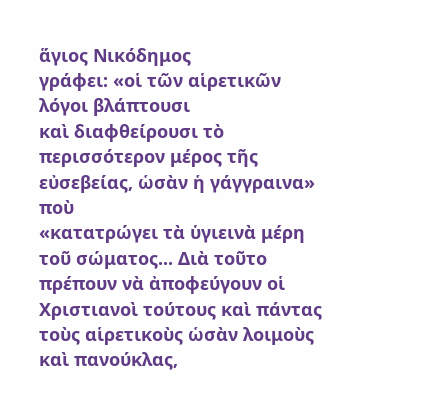ἅγιος Νικόδημος
γράφει: «οἱ τῶν αἱρετικῶν λόγοι βλάπτουσι
καὶ διαφθείρουσι τὸ περισσότερον μέρος τῆς εὐσεβείας, ὡσὰν ἡ γάγγραινα» ποὺ
«κατατρώγει τὰ ὑγιεινὰ μέρη τοῦ σώματος... Διὰ τοῦτο πρέπουν νὰ ἀποφεύγουν οἱ
Χριστιανοὶ τούτους καὶ πάντας
τοὺς αἱρετικοὺς ὡσὰν λοιμοὺς καὶ πανούκλας,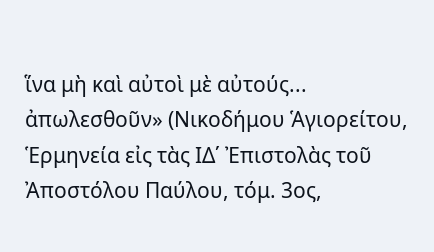ἵνα μὴ καὶ αὐτοὶ μὲ αὐτούς...
ἀπωλεσθοῦν» (Νικοδήμου Ἁγιορείτου, Ἑρμηνεία εἰς τὰς ΙΔ΄ Ἐπιστολὰς τοῦ Ἀποστόλου Παύλου, τόμ. 3ος,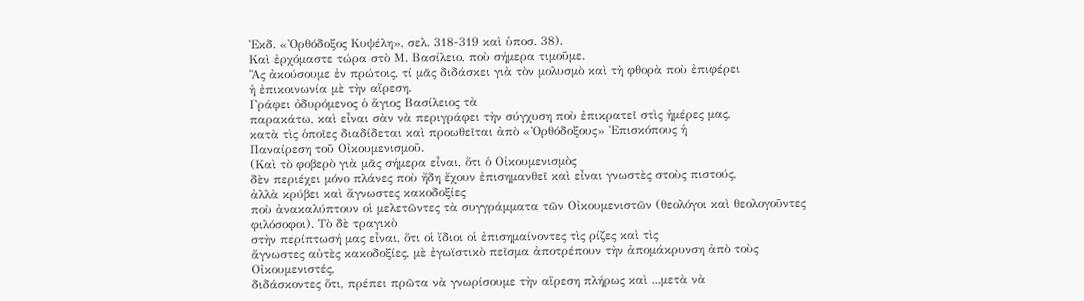Ἐκδ. «Ὀρθόδοξος Κυψέλη», σελ. 318-319 καὶ ὑποσ. 38).
Καὶ ἐρχόμαστε τώρα στὸ Μ. Βασίλειο, ποὺ σήμερα τιμοῦμε.
Ἂς ἀκούσουμε ἐν πρώτοις, τί μᾶς διδάσκει γιὰ τὸν μολυσμὸ καὶ τὴ φθορὰ ποὺ ἐπιφέρει
ἡ ἐπικοινωνία μὲ τὴν αἵρεση.
Γράφει ὀδυρόμενος ὁ ἅγιος Βασίλειος τὰ
παρακάτω, καὶ εἶναι σὰν νὰ περιγράφει τὴν σύγχυση ποὺ ἐπικρατεῖ στὶς ἡμέρες μας,
κατὰ τὶς ὁποῖες διαδίδεται καὶ προωθεῖται ἀπὸ «Ὀρθόδοξους» Ἐπισκόπους ἡ
Παναίρεση τοῦ Οἰκουμενισμοῦ.
(Καὶ τὸ φοβερὸ γιὰ μᾶς σήμερα εἶναι, ὅτι ὁ Οἰκουμενισμὸς
δὲν περιέχει μόνο πλάνες ποὺ ἤδη ἔχουν ἐπισημανθεῖ καὶ εἶναι γνωστὲς στοὺς πιστούς,
ἀλλὰ κρύβει καὶ ἄγνωστες κακοδοξίες
ποὺ ἀνακαλύπτουν οἱ μελετῶντες τὰ συγγράμματα τῶν Οἰκουμενιστῶν (θεολόγοι καὶ θεολογοῦντες φιλόσοφοι). Τὸ δὲ τραγικὸ
στὴν περίπτωσή μας εἶναι, ὅτι οἱ ἴδιοι οἱ ἐπισημαίνοντες τὶς ρίζες καὶ τὶς
ἄγνωστες αὐτὲς κακοδοξίες, μὲ ἐγωϊστικὸ πεῖσμα ἀποτρέπουν τὴν ἀπομάκρυνση ἀπὸ τοὺς Οἰκουμενιστές,
διδάσκοντες ὅτι, πρέπει πρῶτα νὰ γνωρίσουμε τὴν αἵρεση πλήρως καὶ ...μετὰ νὰ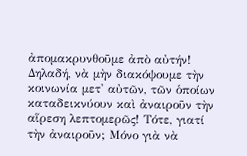ἀπομακρυνθοῦμε ἀπὸ αὐτήν! Δηλαδή, νὰ μὴν διακόψουμε τὴν κοινωνία μετ' αὐτῶν, τῶν ὁποίων καταδεικνύουν καὶ ἀναιροῦν τὴν αἵρεση λεπτομερῶς! Τότε, γιατί τὴν ἀναιροῦν; Μόνο γιὰ νὰ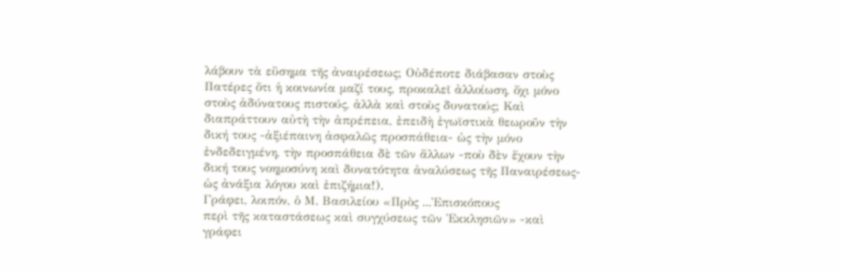λάβουν τὰ εὔσημα τῆς ἀναιρέσεως; Οὐδέποτε διάβασαν στοὺς Πατέρες ὅτι ἡ κοινωνία μαζί τους, προκαλεῖ ἀλλοίωση, ὄχι μόνο στοὺς ἀδύνατους πιστούς, ἀλλὰ καὶ στοὺς δυνατούς; Καὶ διαπράττουν αὐτὴ τὴν ἀπρέπεια, ἐπειδὴ ἐγωϊστικὰ θεωροῦν τὴν δική τους -ἀξιέπαινη ἀσφαλῶς προσπάθεια- ὡς τὴν μόνο ἐνδεδειγμένη, τὴν προσπάθεια δὲ τῶν ἄλλων -ποὺ δὲν ἔχουν τὴν δική τους νοημοσύνη καὶ δυνατότητα ἀναλύσεως τῆς Παναιρέσεως- ὡς ἀνάξια λόγου καὶ ἐπιζήμια!).
Γράφει, λοιπόν, ὁ Μ. Βασιλείου «Πρὸς ...Ἐπισκόπους
περὶ τῆς καταστάσεως καὶ συγχύσεως τῶν Ἐκκλησιῶν» -καὶ γράφει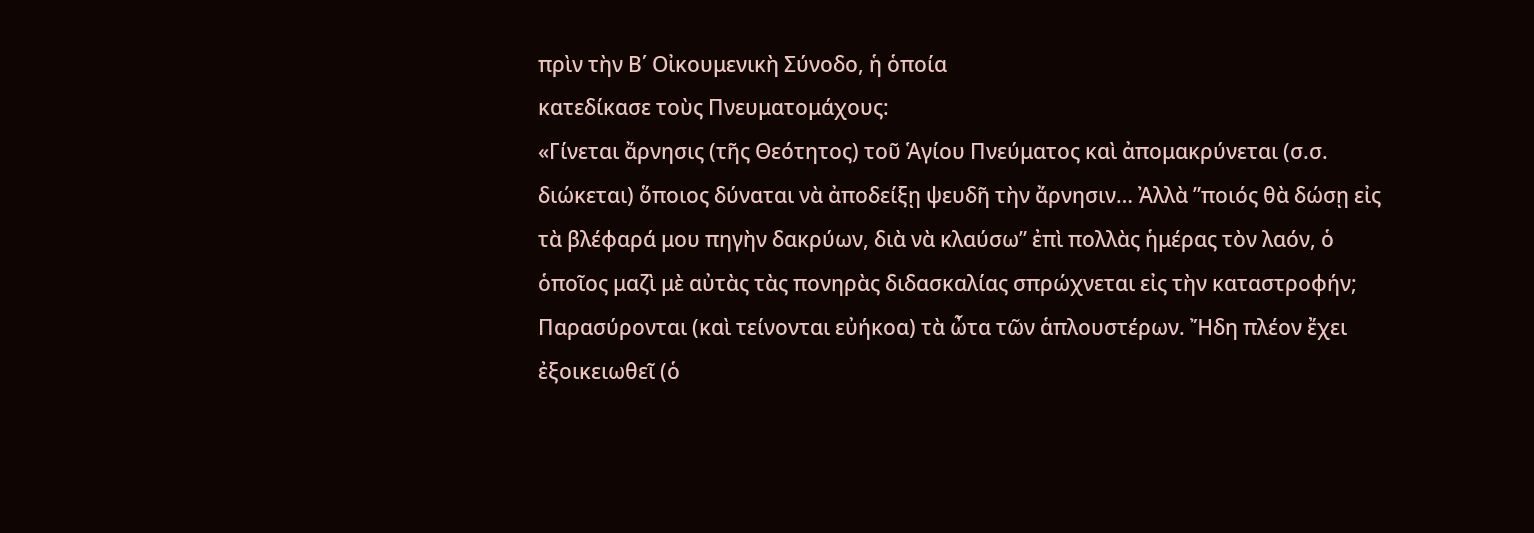πρὶν τὴν Β΄ Οἰκουμενικὴ Σύνοδο, ἡ ὁποία
κατεδίκασε τοὺς Πνευματομάχους:
«Γίνεται ἄρνησις (τῆς Θεότητος) τοῦ Ἁγίου Πνεύματος καὶ ἀπομακρύνεται (σ.σ.
διώκεται) ὅποιος δύναται νὰ ἀποδείξῃ ψευδῆ τὴν ἄρνησιν… Ἀλλὰ ”ποιός θὰ δώσῃ εἰς
τὰ βλέφαρά μου πηγὴν δακρύων, διὰ νὰ κλαύσω” ἐπὶ πολλὰς ἡμέρας τὸν λαόν, ὁ
ὁποῖος μαζὶ μὲ αὐτὰς τὰς πονηρὰς διδασκαλίας σπρώχνεται εἰς τὴν καταστροφήν;
Παρασύρονται (καὶ τείνονται εὐήκοα) τὰ ὦτα τῶν ἁπλουστέρων. Ἤδη πλέον ἔχει
ἐξοικειωθεῖ (ὁ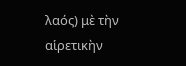λαός) μὲ τὴν αἱρετικὴν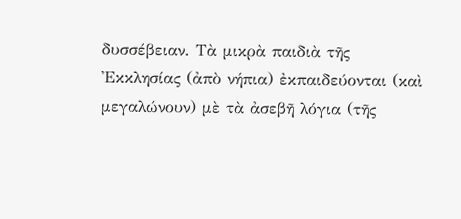δυσσέβειαν. Τὰ μικρὰ παιδιὰ τῆς
Ἐκκλησίας (ἀπὸ νήπια) ἐκπαιδεύονται (καὶ μεγαλώνουν) μὲ τὰ ἀσεβῆ λόγια (τῆς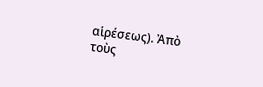αἱρέσεως). Ἀπὸ τοὺς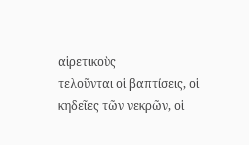αἱρετικοὺς
τελοῦνται οἱ βαπτίσεις, οἱ κηδεῖες τῶν νεκρῶν, οἱ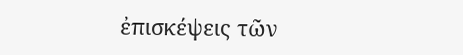ἐπισκέψεις τῶν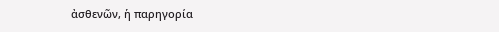ἀσθενῶν, ἡ παρηγορία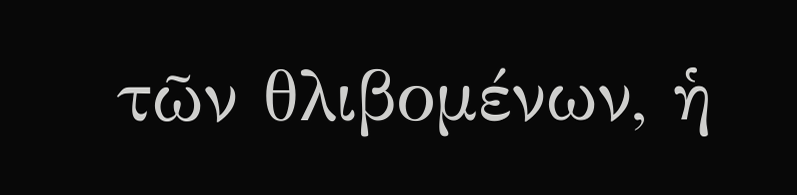τῶν θλιβομένων, ἡ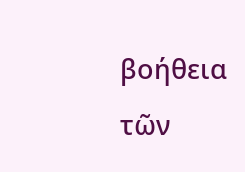βοήθεια τῶν